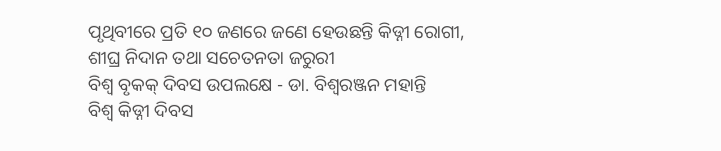ପୃଥିବୀରେ ପ୍ରତି ୧୦ ଜଣରେ ଜଣେ ହେଉଛନ୍ତି କିଡ୍ନୀ ରୋଗୀ, ଶୀଘ୍ର ନିଦାନ ତଥା ସଚେତନତା ଜରୁରୀ
ବିଶ୍ୱ ବୃକକ୍ ଦିବସ ଉପଲକ୍ଷେ - ଡା. ବିଶ୍ୱରଞ୍ଜନ ମହାନ୍ତି
ବିଶ୍ବ କିଡ୍ନୀ ଦିବସ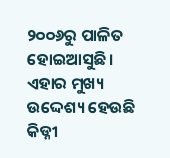୨୦୦୬ରୁ ପାଳିତ ହୋଇଆସୁଛି। ଏହାର ମୁଖ୍ୟ ଉଦ୍ଦେଶ୍ୟ ହେଉଛି କିଡ୍ନୀ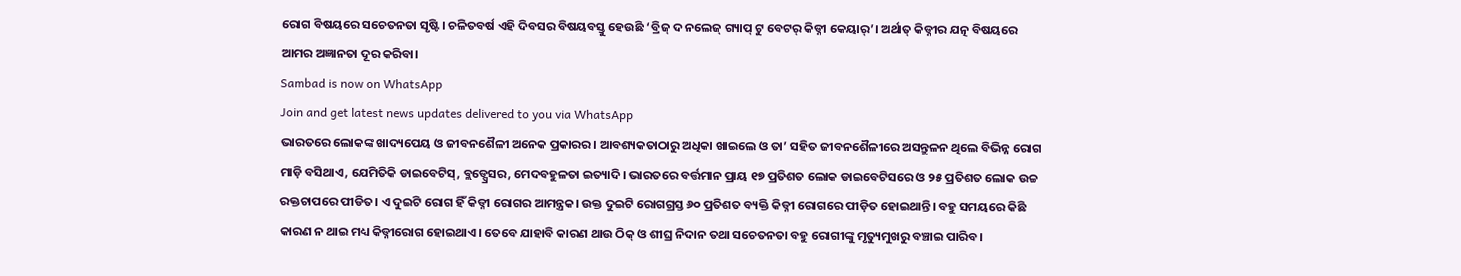ରୋଗ ବିଷୟରେ ସଚେତନତା ସୃଷ୍ଟି। ଚଳିତବର୍ଷ ଏହି ଦିବସର ବିଷୟବସ୍ତୁ ହେଉଛି ‘ବ୍ରିଜ୍ ଦ ନଲେଜ୍ ଗ୍ୟାପ୍ ଟୁ ବେଟର୍ କିଡ୍ନୀ କେୟାର୍’। ଅର୍ଥାତ୍ କିଡ୍ନୀର ଯତ୍ନ ବିଷୟରେ ଆମର ଅଜ୍ଞାନତା ଦୂର କରିବା।
Sambad is now on WhatsApp
Join and get latest news updates delivered to you via WhatsApp
ଭାରତରେ ଲୋକଙ୍କ ଖାଦ୍ୟପେୟ ଓ ଜୀବନଶୈଳୀ ଅନେକ ପ୍ରକାରର। ଆବଶ୍ୟକତାଠାରୁ ଅଧିକା ଖାଇଲେ ଓ ତା’ ସହିତ ଜୀବନଶୈଳୀରେ ଅସନ୍ତୁଳନ ଥିଲେ ବିଭିନ୍ନ ରୋଗ ମାଡ଼ି ବସିଥାଏ, ଯେମିତିକି ଡାଇବେଟିସ୍, ବ୍ଲଡ୍ପ୍ରେସର, ମେଦବହୁଳତା ଇତ୍ୟାଦି। ଭାରତରେ ବର୍ତ୍ତମାନ ପ୍ରାୟ ୧୭ ପ୍ରତିଶତ ଲୋକ ଡାଇବେଟିସରେ ଓ ୨୫ ପ୍ରତିଶତ ଲୋକ ଉଚ୍ଚ ରକ୍ତଚାପରେ ପୀଡିତ। ଏ ଦୁଇଟି ରୋଗ ହିଁ କିଡ୍ନୀ ରୋଗର ଆମନ୍ତ୍ରକ। ଉକ୍ତ ଦୁଇଟି ରୋଗଗ୍ରସ୍ତ ୬୦ ପ୍ରତିଶତ ବ୍ୟକ୍ତି କିଡ୍ନୀ ରୋଗରେ ପୀଡ଼ିତ ହୋଇଥାନ୍ତି। ବହୁ ସମୟରେ କିଛି କାରଣ ନ ଥାଇ ମଧ୍ୟ କିଡ୍ନୀରୋଗ ହୋଇଥାଏ। ତେବେ ଯାହାବି କାରଣ ଥାଉ ଠିକ୍ ଓ ଶୀଘ୍ର ନିଦାନ ତଥା ସଚେତନତା ବହୁ ରୋଗୀଙ୍କୁ ମୃତ୍ୟୁମୁଖରୁ ବଞ୍ଚାଇ ପାରିବ।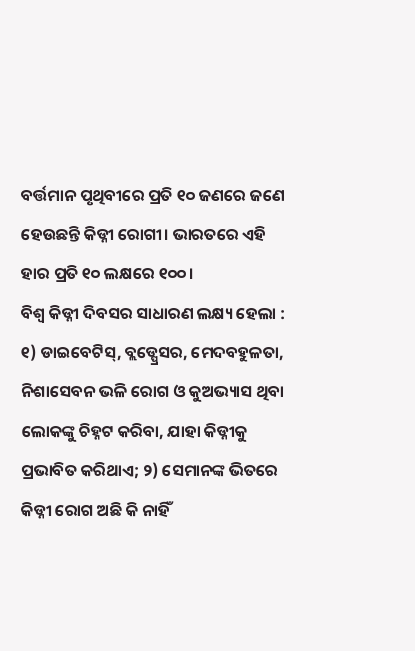ବର୍ତ୍ତମାନ ପୃଥିବୀରେ ପ୍ରତି ୧୦ ଜଣରେ ଜଣେ ହେଉଛନ୍ତି କିଡ୍ନୀ ରୋଗୀ। ଭାରତରେ ଏହି ହାର ପ୍ରତି ୧୦ ଲକ୍ଷରେ ୧୦୦।
ବିଶ୍ବ କିଡ୍ନୀ ଦିବସର ସାଧାରଣ ଲକ୍ଷ୍ୟ ହେଲା : ୧) ଡାଇବେଟିସ୍, ବ୍ଲଡ୍ପ୍ରେସର, ମେଦବହୁଳତା, ନିଶାସେବନ ଭଳି ରୋଗ ଓ କୁଅଭ୍ୟାସ ଥିବା ଲୋକଙ୍କୁ ଚିହ୍ନଟ କରିବା, ଯାହା କିଡ୍ନୀକୁ ପ୍ରଭାବିତ କରିଥାଏ; ୨) ସେମାନଙ୍କ ଭିତରେ କିଡ୍ନୀ ରୋଗ ଅଛି କି ନାହିଁ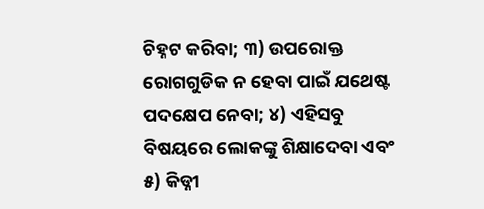ଚିହ୍ନଟ କରିବା; ୩) ଉପରୋକ୍ତ ରୋଗଗୁଡିକ ନ ହେବା ପାଇଁ ଯଥେଷ୍ଟ ପଦକ୍ଷେପ ନେବା; ୪) ଏହିସବୁ ବିଷୟରେ ଲୋକଙ୍କୁ ଶିକ୍ଷାଦେବା ଏବଂ ୫) କିଡ୍ନୀ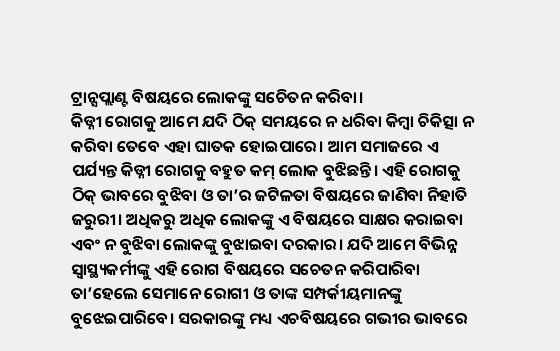ଟ୍ରାନ୍ସପ୍ଲାଣ୍ଟ ବିଷୟରେ ଲୋକଙ୍କୁ ସଚେିତନ କରିବା।
କିଡ୍ନୀ ରୋଗକୁ ଆମେ ଯଦି ଠିକ୍ ସମୟରେ ନ ଧରିବା କିମ୍ବା ଚିକିତ୍ସା ନ କରିବା ତେବେ ଏହା ଘାତକ ହୋଇପାରେ। ଆମ ସମାଜରେ ଏ ପର୍ଯ୍ୟନ୍ତ କିଡ୍ନୀ ରୋଗକୁ ବହୁତ କମ୍ ଲୋକ ବୁଝିଛନ୍ତି। ଏହି ରୋଗକୁ ଠିକ୍ ଭାବରେ ବୁଝିବା ଓ ତା’ର ଜଟିଳତା ବିଷୟରେ ଜାଣିବା ନିହାତି ଜରୁରୀ। ଅଧିକରୁ ଅଧିକ ଲୋକଙ୍କୁ ଏ ବିଷୟରେ ସାକ୍ଷର କରାଇବା ଏବଂ ନ ବୁଝିବା ଲୋକଙ୍କୁ ବୁଝାଇବା ଦରକାର। ଯଦି ଆମେ ବିଭିନ୍ନ ସ୍ବାସ୍ଥ୍ୟକର୍ମୀଙ୍କୁ ଏହି ରୋଗ ବିଷୟରେ ସଚେତନ କରିପାରିବା ତା’ହେଲେ ସେମାନେ ରୋଗୀ ଓ ତାଙ୍କ ସମ୍ପର୍କୀୟମାନଙ୍କୁ ବୁଝେଇପାରିବେ। ସରକାରଙ୍କୁ ମଧ୍ୟ ଏଚବିଷୟରେ ଗଭୀର ଭାବରେ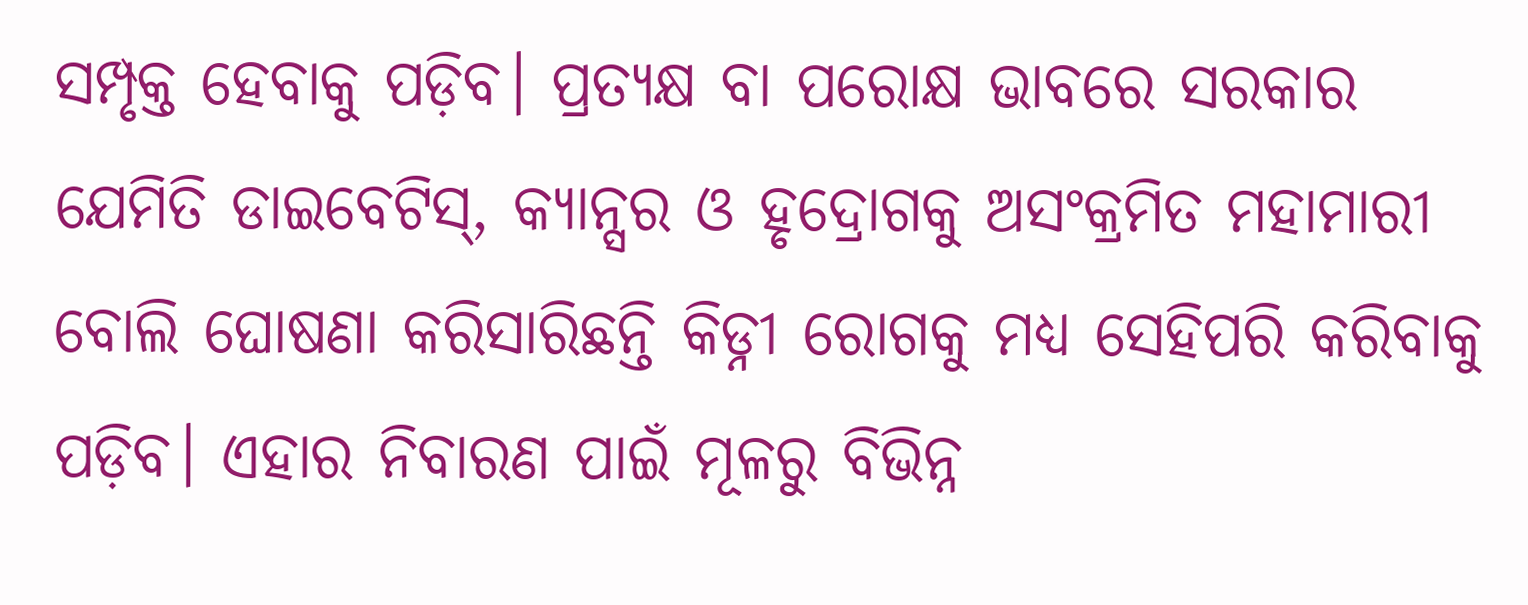ସମ୍ପୃକ୍ତ ହେବାକୁ ପଡ଼ିବ। ପ୍ରତ୍ୟକ୍ଷ ବା ପରୋକ୍ଷ ଭାବରେ ସରକାର ଯେମିତି ଡାଇବେଟିସ୍, କ୍ୟାନ୍ସର ଓ ହୃଦ୍ରୋଗକୁ ଅସଂକ୍ରମିତ ମହାମାରୀ ବୋଲି ଘୋଷଣା କରିସାରିଛନ୍ତି କିଡ୍ନୀ ରୋଗକୁ ମଧ୍ୟ ସେହିପରି କରିବାକୁ ପଡ଼ିବ। ଏହାର ନିବାରଣ ପାଇଁ ମୂଳରୁ ବିଭିନ୍ନ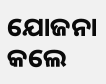ଯୋଜନା କଲେ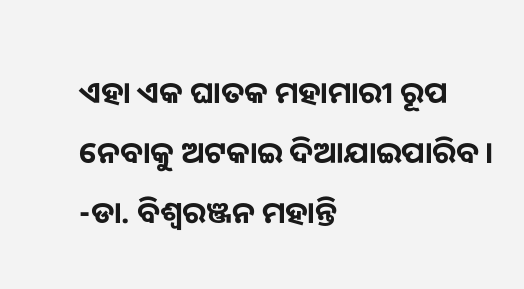ଏହା ଏକ ଘାତକ ମହାମାରୀ ରୂପ ନେବାକୁ ଅଟକାଇ ଦିଆଯାଇପାରିବ।
-ଡା. ବିଶ୍ୱରଞ୍ଜନ ମହାନ୍ତି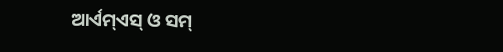ଆର୍ଏମ୍ଏସ୍ ଓ ସମ୍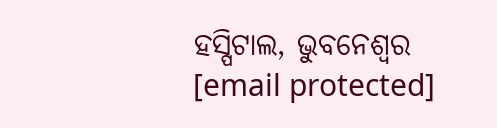ହସ୍ପିଟାଲ, ଭୁବନେଶ୍ବର
[email protected]